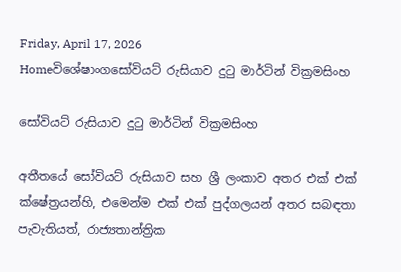Friday, April 17, 2026
Homeවිශේෂාංගසෝවියට් රුසියාව දුටු මාර්ටින් වික්‍රමසිංහ

සෝවියට් රුසියාව දුටු මාර්ටින් වික්‍රමසිංහ

අතීතයේ සෝවියට් රුසියාව සහ ශ්‍රී ලංකාව අතර එක් එක් ක්ෂේත්‍රයන්හි, එමෙන්ම එක් එක් පුද්ගලයන් අතර සබඳතා පැවැතියත්, රාජ්‍යතාන්ත්‍රික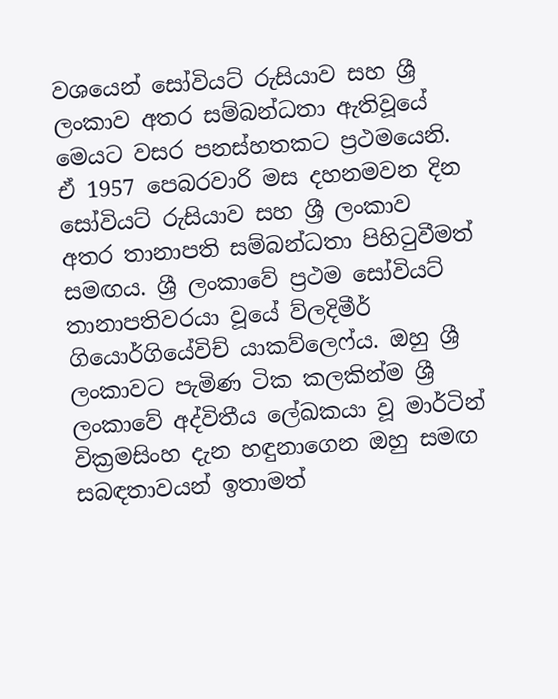වශයෙන් සෝවියට් රුසියාව සහ ශ්‍රී ලංකාව අතර සම්බන්ධතා ඇතිවූයේ මෙයට වසර පනස්හතකට ප්‍රථමයෙනි. ඒ 1957 පෙබරවාරි මස දහනමවන දින සෝවියට් රුසියාව සහ ශ්‍රී ලංකාව අතර තානාපති සම්බන්ධතා පිහිටුවීමත් සමඟය. ශ්‍රී ලංකාවේ ප්‍රථම සෝවියට් තානාපතිවරයා වූයේ ව්ලදිමීර් ගියොර්ගියේවිච් යා‍කව්ලෙෆ්ය. ඔහු ශ්‍රී ලංකාවට පැමිණ ටික කලකින්ම ශ්‍රී ලංකාවේ අද්විතීය ලේඛකයා වූ මාර්ටින් වික්‍රමසිංහ දැන හඳුනාගෙන ඔහු සමඟ සබඳතාවයන් ඉතාමත්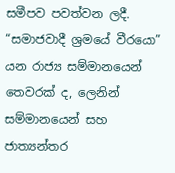සමීපව පවත්වන ලදී. “සමාජවාදී ශ්‍රමයේ වීරයො” යන රාජ්‍ය සම්මානයෙන් තෙවරක් ද, ලෙනින් සම්මානයෙන් සහ ජාත්‍යන්තර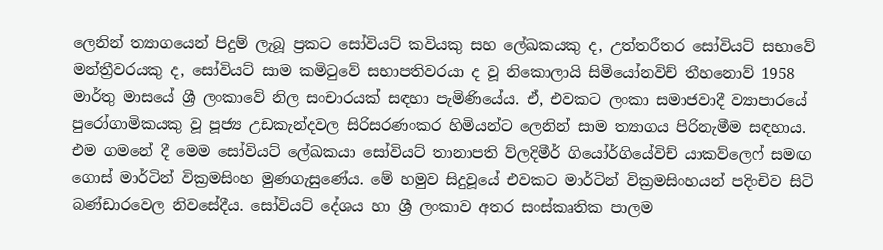ලෙනින් ත්‍යාගයෙන් පිදුම් ලැබූ ප්‍රකට සෝවියට් කවියකු සහ ලේඛකයකු ද, උත්තරීතර සෝවියට් සභාවේ මන්ත්‍රීවරයකු ද, සෝවියට් සාම කමිටුවේ සභාපතිවරයා ද වූ නිකොලායි සිමියෝනවිච් තීහනොව් 1958 මාර්තු මාසයේ ශ්‍රී ලංකාවේ නිල සංචාරයක් සඳහා පැමිණියේය. ඒ, එවකට ලංකා සමාජවාදී ව්‍යාපාරයේ පුරෝගාමිකයකු වූ පූජ්‍ය උඩකැන්දවල සිරිසරණංකර හිමියන්ට ලෙනින් සාම ත්‍යාගය පිරිනැමීම සඳහාය. එම ගමනේ දී මෙම සෝවියට් ලේඛකයා සෝවියට් තානාපති ව්ලදිමීර් ගියෝර්ගියේවිච් යාකව්ලෙෆ් සමඟ ගොස් මාර්ටින් වික්‍රමසිංහ මුණගැසුණේය. මේ හමුව සිදුවූයේ එවකට මාර්ටින් වික්‍රමසිංහයන් පදිංචිව සිටි බණ්ඩාරවෙල නිවසේදීය. සෝවියට් දේශය හා ශ්‍රී ලංකාව අතර සංස්කෘතික පාලම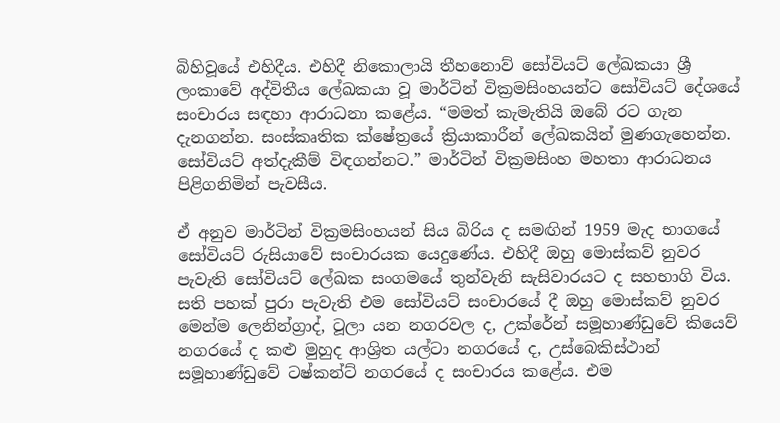බිහිවූයේ එහිදීය. එහිදී නිකොලායි තීහනොව් සෝවියට් ලේඛකයා ශ්‍රී ලංකාවේ අද්විතීය ලේඛකයා වූ මාර්ටින් වික්‍රමසිංහයන්ට සෝවියට් දේශයේ සංචාරය සඳහා ආරාධනා කළේය. “මමත් කැමැතියි ඔබේ රට ගැන දැනගන්න. සංස්කෘතික ක්ෂේත්‍රයේ ක්‍රියාකාරීන් ලේඛකයින් මුණගැහෙන්න. සෝවියට් අත්දැකීම් විඳගන්නට.” මාර්ටින් වික්‍රමසිංහ මහතා ආරාධනය පිළිගනිමින් පැවසීය.

ඒ අනුව මාර්ටින් වික්‍රමසිංහයන් සිය බිරිය ද සමඟින් 1959 මැද භාගයේ සෝවියට් රුසියාවේ සංචාරයක යෙදුණේය. එහිදී ඔහු මොස්කව් නුවර පැවැති සෝවියට් ලේඛක සංගමයේ තුන්වැනි සැසිවාරයට ද සහභාගි විය. සති පහක් පුරා පැවැති එම සෝවියට් සංචාරයේ දී ඔහු මොස්කව් නුවර මෙන්ම ලෙනින්ග්‍රාද්, ටූලා යන නගරවල ද, උක්රේන් සමූහාණ්ඩුවේ කියෙව් නගරයේ ද කළු මුහුද ආශ්‍රිත යල්ටා නගරයේ ද, උස්බෙකිස්ථාන් සමූහාණ්ඩුවේ ටෂ්කන්ට් නගරයේ ද සංචාරය කළේය. එම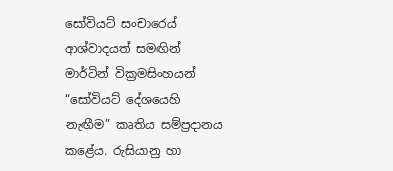සෝවියට් සංචාර‍ෙය් ආශ්වාදයත් සමඟින් මාර්ටින් වික්‍රමසිංහයන් “සෝවියට් දේශයෙහි නැඟීම” කෘතිය සම්ප්‍රදානය කළේය. රුසියානු හා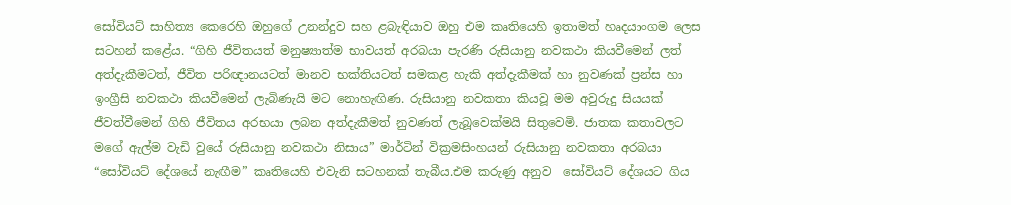සෝවියට් සාහිත්‍ය කෙරෙහි ඔහුගේ උනන්දුව සහ ළබැඳියාව ඔහු එම කෘතියෙහි ඉතාමත් හෘදයාංගම ලෙස සටහන් කළේය. “ගිහි ජීවිතයත් මනුෂ්‍යාත්ම භාවයත් අරබයා පැරණි රුසියානු නවකථා කියවීමෙන් ලත් අත්දැකීමටත්, ජීවිත පරිඥානයටත් මානව භක්තියටත් සමකළ හැකි අත්දැකීමක් හා නුවණක් ප්‍රන්ස හා ඉංග්‍රීසි නවකථා කියවීමෙන් ලැබිණැයි මට නොහැඟිණ. රුසියානු නවකතා කියවූ මම අවුරුදු සියයක් ජීවත්වීමෙන් ගිහි ජීවිතය අරභයා ලබන අත්දැකීමත් නුවණත් ලැබූවෙක්මයි සිතුවෙමි. ජාතක කතාවලට මගේ ඇල්ම වැඩි වුයේ රුසියානු නවකථා නිසාය” මාර්ටින් වික්‍රමසිංහයන් රුසියානු නවකතා අරබයා “සෝවියට් දේශයේ නැඟීම” කෘතියෙහි එවැනි සටහනක් තැබීය.එම කරුණු අනුව ‍ සෝවියට් දේශයට ගිය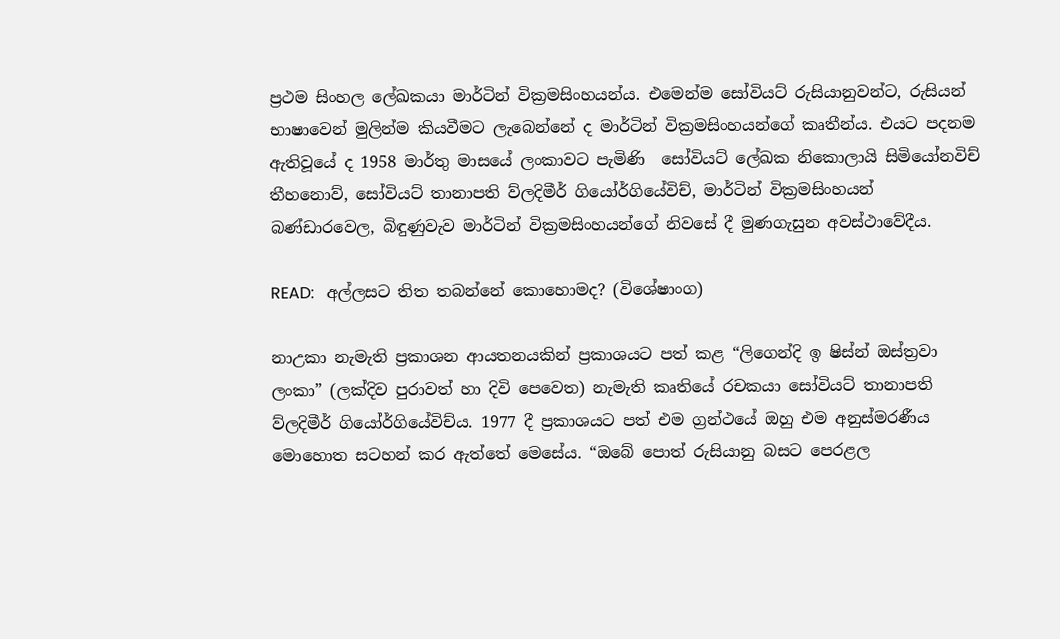ප්‍රථම සිංහල ලේඛකයා මාර්ටින් වික්‍රමසිංහයන්ය. එමෙන්ම සෝවියට් රුසියානුවන්ට, රුසියන් භාෂාවෙන් මුලින්ම කියවීමට ලැබෙන්නේ ද මාර්ටින් වික්‍රමසිංහයන්ගේ කෘතීන්ය. එයට පදනම ඇතිවූයේ ද 1958 මාර්තු මාසයේ ලංකාවට පැමිණි ‍ සෝවියට් ලේඛක නිකොලායි සිමියෝනවිච් තීහනොව්, සෝවියට් තානාපති ව්ලදිමීර් ගියෝර්ගියේවිච්, මාර්ටින් වික්‍රමසිංහයන් බණ්ඩාරවෙල, බිඳුණුවැව මාර්ටින් වික්‍රමසිංහයන්ගේ නිවසේ දී මුණගැසුන අවස්ථාවේදීය.

READ:   අල්ලසට තිත තබන්නේ කොහොමද? (විශේෂාංග)

නාඋකා නැමැති ප්‍රකාශන ආයතනයකින් ප්‍රකාශයට පත් කළ “ලිගෙන්දි ඉ ෂිස්න් ඔස්ත්‍රවා ලංකා” (ලක්දිව පුරාවත් හා දිවි පෙවෙත) නැමැති කෘතියේ රචකයා සෝවියට් තානාපති ව්ලදිමීර් ගියෝර්ගියේවිච්ය. 1977 දී ප්‍රකාශයට පත් එම ග්‍රන්ථයේ ඔහු එම අනුස්මරණීය මොහොත සටහන් කර ඇත්තේ මෙසේය. “ඔබේ පොත් රුසියානු බසට පෙරළල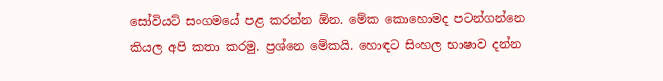සෝවියට් සංගමයේ පළ කරන්න ඕන. මේක කොහොමද පටන්ගන්නෙ කියල අපි කතා කරමු. ප්‍රශ්නෙ මේකයි. හොඳට සිංහල භාෂාව දන්න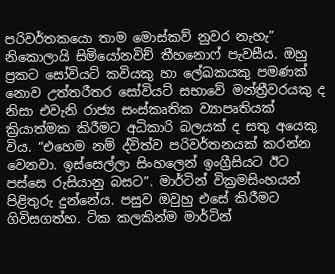පරිවර්තකයො තාම මොස්කව් නුවර නැහැ” නි‍කොලායි සිමියෝනවිච් තීහනොෆ් පැවසීය. ඔහු ප්‍රකට සෝවියට් කවියකු හා ‍ලේඛකයකු පමණක් නොව උත්තරීතර සෝවියට් සභාවේ මන්ත්‍රීවරයකු ද නිසා එවැනි රාජ්‍ය සංස්කෘතික ව්‍යාපෘතියක් ක්‍රියාත්මක කිරීමට අධිකාරි බලයක් ද සතු අයෙකු විය. “එහෙම නම් ද්විත්ව පරිවර්තනයක් කරන්න වෙනවා. ඉස්සෙල්ලා සිංහලෙන් ඉංග්‍රීසියට ඊට පස්සෙ රුසියානු බසට”. මාර්ටින් වික්‍රමසිංහයන් පිළිතුරු දුන්නේය. පසුව ඔවුහු එසේ කිරීමට ගිවිසගත්හ. ටික කලකින්ම මාර්ටින්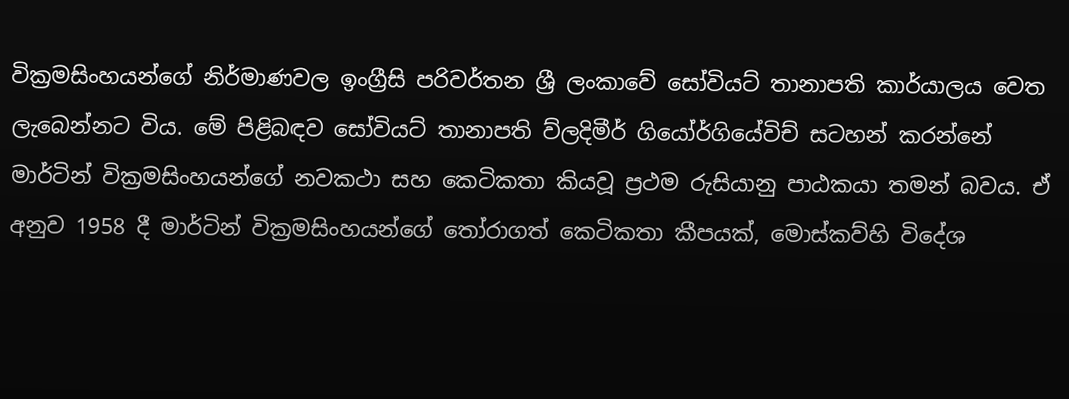වික්‍රමසිංහයන්ගේ නිර්මාණවල ඉංග්‍රීසි පරිවර්තන ශ්‍රී ලංකාවේ සෝවියට් තානාපති කාර්යාලය වෙත ලැබෙන්නට විය. මේ පිළිබඳව සෝවියට් තානාපති ව්ලදිමීර් ගියෝර්ගියේවිච් සටහන් කරන්නේ මාර්ටින් වික්‍රමසිංහයන්ගේ නවකථා සහ කෙටිකතා කියවූ ප්‍රථම රුසියානු පාඨකයා තමන් බවය. ඒ අනුව 1958 දී මාර්ටින් වික්‍රමසිංහයන්ගේ තෝරාගත් කෙටිකතා කීපයක්, මොස්කව්හි විදේශ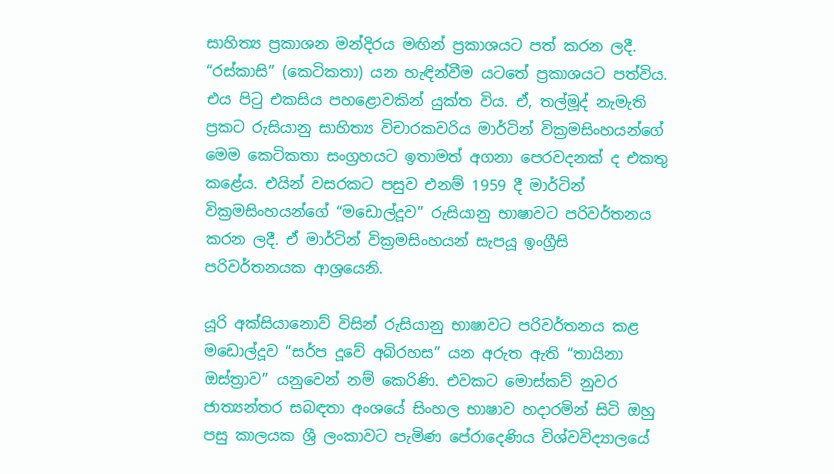සාහිත්‍ය ප්‍රකාශන මන්දිරය මඟින් ප්‍රකාශයට පත් කරන ලදී. “රස්කාසි” (කෙටිකතා) යන හැඳින්වීම යටතේ ප්‍රකාශයට පත්විය. එය පිටු එකසිය පහළොවකින් යුක්ත විය. ඒ, තල්මූද් නැමැති ප්‍රකට රුසියානු සාහිත්‍ය විචාරකවරිය මාර්ටින් වික්‍රමසිංහයන්ගේ මෙම කෙටිකතා සංග්‍රහයට ඉතාමත් අගනා පෙරවදනක් ද එකතු කළේය. එයින් වසරකට පසුව එනම් 1959 දී මාර්ටින් වික්‍රමසිංහයන්ගේ “මඩොල්දූව” රුසියානු භාෂාවට පරිවර්තනය කරන ලදී. ඒ මාර්ටින් වික්‍රමසිංහයන් සැපයූ ඉංග්‍රීසි පරිවර්තනයක ආශ්‍රයෙනි.

යූරි අක්සියානොව් විසින් රුසියානු භාෂාවට පරිවර්තනය කළ මඩොල්දූව “සර්ප දූවේ අබිරහස” යන අරුත ඇති “තායිනා ඔස්ත්‍රාව” යනුවෙන් නම් කෙරිණි. එවකට මොස්කව් නුවර ජාත්‍යන්තර සබඳතා අංශයේ සිංහල භාෂාව හදාරමින් සිටි ඔහු පසු කාලයක ශ්‍රී ලංකාවට පැමිණ පේරාදෙණිය විශ්වවිද්‍යාලයේ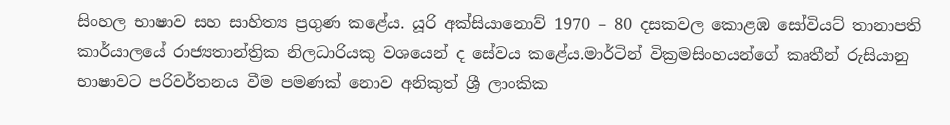සිංහල භාෂාව සහ සාහිත්‍ය ප්‍රගුණ කළේය. යූරි අක්සියානොව් 1970 – 80 දසකවල කොළඹ සෝවියට් තානාපති කාර්යාලයේ රාජ්‍යතාන්ත්‍රික නිලධාරියකු වශයෙන් ද සේවය කළේය.මාර්ටින් වික්‍රමසිංහයන්ගේ කෘතීන් රුසියානු භාෂාවට පරිවර්තනය වීම පමණක් නොව අනිකුත් ශ්‍රී ලාංකික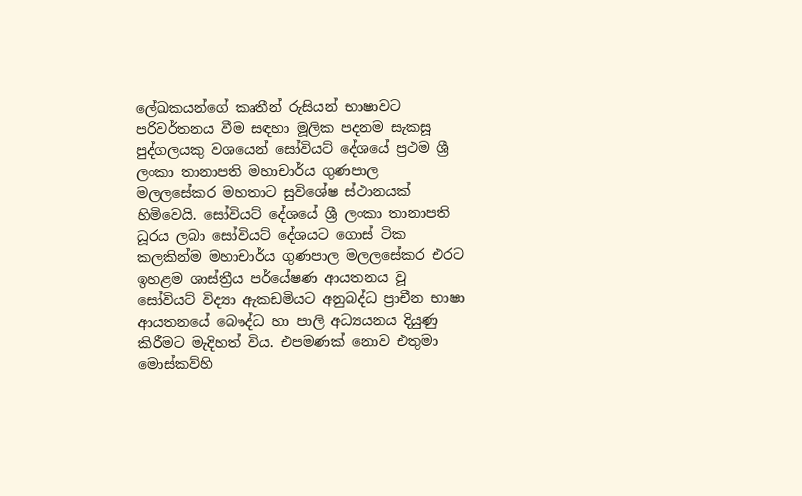ලේඛකයන්ගේ කෘතීන් රුසියන් භාෂාවට පරිවර්තනය වීම සඳහා මූලික පදනම සැකසූ පුද්ගලයකු වශයෙන් සෝවියට් දේශයේ ප්‍රථම ශ්‍රී ලංකා තානාපති මහාචාර්ය ගුණපාල මලලසේකර මහතාට සුවිශේෂ ස්ථානයක් හිමිවෙයි. සෝවියට් දේශයේ ශ්‍රී ලංකා තානාපති ධූරය ලබා සෝවියට් දේශයට ගොස් ටික කලකින්ම මහාචාර්ය ගුණපාල මලලසේකර එරට ඉහළම ශාස්ත්‍රීය පර්යේෂණ ආයතනය වූ සෝවියට් විද්‍යා ඇකඩමියට අනුබද්ධ ප්‍රාචීන භාෂා ආයතනයේ බෞද්ධ හා පාලි අධ්‍යයනය දියුණු කිරීමට මැදිහත් විය. එපමණක් නොව එතුමා මොස්කව්හි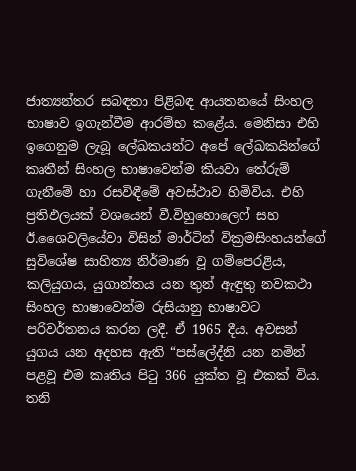ජාත්‍යන්තර සබඳතා පිළිබඳ ආයතනයේ සිංහල භාෂාව ඉගැන්වීම ආරම්භ කළේය. මෙනිසා එහි ඉගෙනුම ලැබූ ලේඛකයන්ට අපේ ලේඛකයින්ගේ කෘතීන් සිංහල භාෂාවෙන්ම කියවා තේරුම් ගැනීමේ හා රසවිඳීමේ අවස්ථාව හිමිවිය. එහි ප්‍රතිඵලයක් වශයෙන් වී.විහුහොලෙෆ් සහ ඊ.ශෛවලියේවා විසින් මාර්ටින් වික්‍රමසිංහයන්ගේ සුවිශේෂ සාහිත්‍ය නිර්මාණ වූ ගම්පෙරළිය, කලියුගය, යුගාන්තය යන තුන් ඇඳුතු නවකථා සිංහල භාෂාවෙන්ම රුසියානු භාෂාවට පරිවර්තනය කරන ලදී. ඒ 1965 දීය. අවසන් යුගය යන අදහස ඇති “පස්ලේද්නි යන නමින් පළවූ එම කෘතිය පිටු 366 යුක්ත වූ එකක් විය. තනි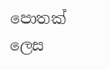පොතක් ලෙස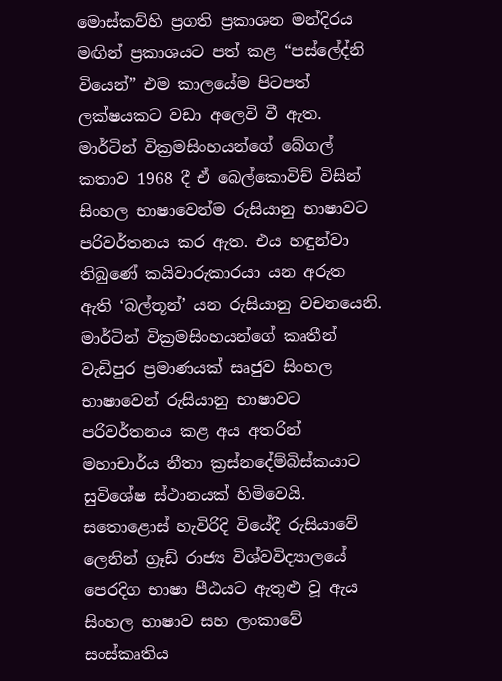මොස්කව්හි ප්‍රගති ප්‍රකාශන මන්දිරය මඟින් ප්‍රකාශයට පත් කළ “පස්ලේද්නි වියෙන්” එම කාලයේම පිටපත් ලක්ෂයකට වඩා අලෙවි වී ඇත. මාර්ටින් වික්‍රමසිංහයන්ගේ බේගල් කතාව 1968 දී ඒ බෙල්කොවිච් විසින් සිංහල භාෂාවෙන්ම රුසියානු භාෂාවට පරිවර්තනය කර ඇත. එය හඳුන්වා තිබුණේ කයිවාරුකාරයා යන අරුත ඇති ‘බල්තූන්’ යන රුසියානු වචනයෙනි. මාර්ටින් වික්‍රමසිංහයන්ගේ කෘතීන් වැඩිපුර ප්‍රමාණයක් සෘජුව සිංහල භාෂාවෙන් රුසියානු භාෂාවට පරිවර්තනය කළ අය අතරින් මහාචාර්ය නීතා ක්‍රස්නදේම්බිස්කයාට සුවිශේෂ ස්ථානයක් හිමිවෙයි. සතොළොස් හැවිරිදි වියේදී රුසියාවේ ලෙනින් ග්‍රෑඩ් රාජ්‍ය විශ්වවිද්‍යාලයේ පෙරදිග භාෂා පීඨයට ඇතුළු වූ ඇය සිංහල භාෂාව සහ ලංකාවේ සංස්කෘතිය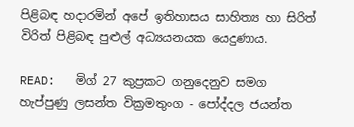පිළිබඳ හදාරමින් අපේ ඉතිහාසය සාහිත්‍ය හා සිරිත් විරිත් පිළිබඳ පුළුල් අධ්‍යයනයක යෙදුණාය.

READ:   මිග් 27 කුප්‍රකට ගනුදෙනුව සමග හැප්පුණු ලසන්ත වික්‍රමතුංග - පෝද්දල ජයන්ත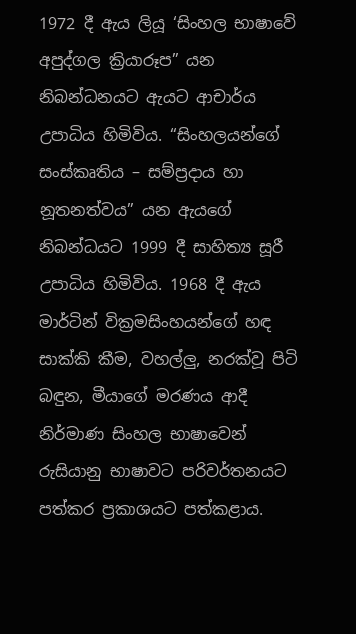1972 දී ඇය ලියූ ‘සිංහල භාෂාවේ අපුද්ගල ක්‍රියාරූප” යන නිබන්ධනයට ඇයට ආචාර්ය උපාධිය හිමිවිය. “සිංහලයන්ගේ සංස්කෘතිය – සම්ප්‍රදාය හා නූතනත්වය” යන ඇයගේ නිබන්ධයට 1999 දී සාහිත්‍ය සූරී උපාධිය හිමිවිය. 1968 දී ඇය මාර්ටින් වික්‍රමසිංහයන්ගේ හඳ සාක්කි කීම, වහල්ලු, නරක්වූ පිටි බඳුන, මීයාගේ මරණය ආදී නිර්මාණ සිංහල භාෂාවෙන් රුසියානු භාෂාවට පරිවර්තනයට පත්කර ප්‍රකාශයට පත්කළාය.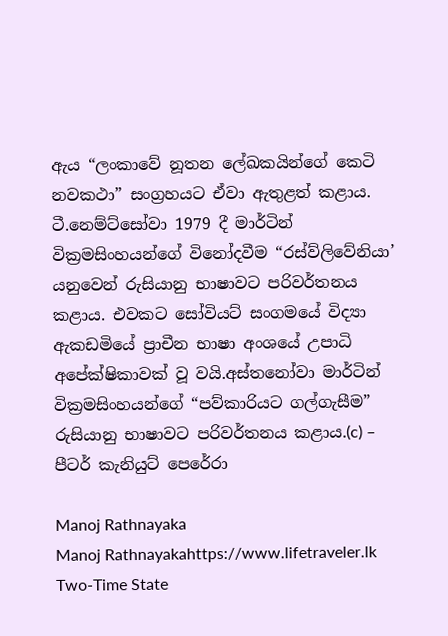ඇය “ලංකාවේ නූතන ලේඛකයින්ගේ කෙටි නවකථා” සංග්‍රහයට ඒවා ඇතුළත් කළාය. ටී.නෙම්ට්සෝවා 1979 දී මාර්ටින් වික්‍රමසිංහයන්ගේ විනෝදවීම “රස්ව්ලිවේනියා’ යනුවෙන් රුසියානු භාෂාවට පරිවර්තනය කළාය. එවකට සෝවියට් සංගමයේ විද්‍යා ඇකඩමියේ ප්‍රාචීන භාෂා අංශයේ උපාධි අපේක්ෂිකාවක් වූ වයි.අස්තනෝවා මාර්ටින් වික්‍රමසිංහයන්ගේ “පව්කාරියට ගල්ගැසීම” රුසියානු භාෂාවට පරිවර්තනය කළාය.(c) – පීටර් කැනියුට් පෙරේරා

Manoj Rathnayaka
Manoj Rathnayakahttps://www.lifetraveler.lk
Two-Time State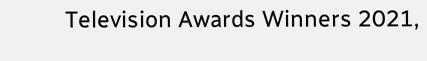Television Awards Winners 2021,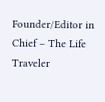Founder/Editor in Chief – The Life Traveler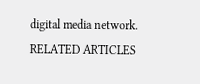digital media network.
RELATED ARTICLES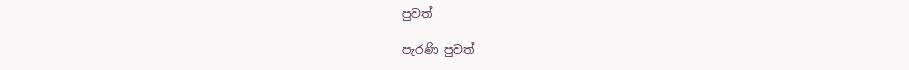පුවත්

පැරණි පුවත්